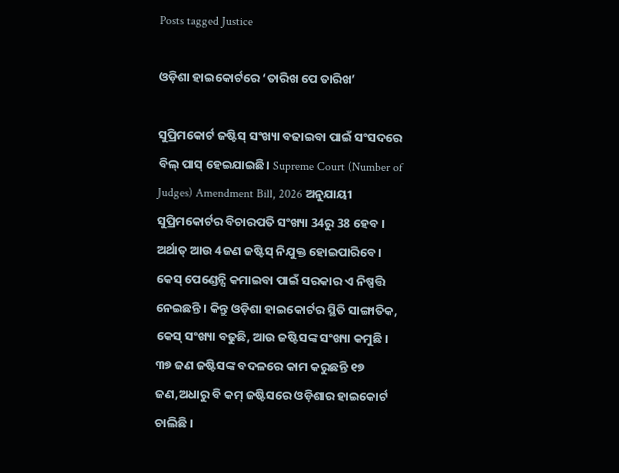Posts tagged Justice

ଓଡ଼ିଶା ହାଇକୋର୍ଟରେ ‘ତାରିଖ ପେ ତାରିଖ’

ସୁପ୍ରିମକୋର୍ଟ ଜଷ୍ଟିସ୍ ସଂଖ୍ୟା ବଢାଇବା ପାଇଁ ସଂସଦରେ ବିଲ୍ ପାସ୍ ହେଇଯାଇଛି। Supreme Court (Number of Judges) Amendment Bill, 2026 ଅନୁଯାୟୀ ସୁପ୍ରିମକୋର୍ଟର ବିଚାରପତି ସଂଖ୍ୟା 34ରୁ 38 ହେବ । ଅର୍ଥାତ୍ ଆଉ 4ଜଣ ଜଷ୍ଟିସ୍ ନିଯୁକ୍ତ ହୋଇପାରିବେ। କେସ୍ ପେଣ୍ଡେନ୍ସି କମାଇବା ପାଇଁ ସରକାର ଏ ନିଷ୍ପତ୍ତି ନେଇଛନ୍ତି । କିନ୍ତୁ ଓଡ଼ିଶା ହାଇକୋର୍ଟର ସ୍ଥିତି ସାଙ୍ଗାତିକ, କେସ୍ ସଂଖ୍ୟା ବଢୁଛି, ଆଉ ଜଷ୍ଟିସଙ୍କ ସଂଖ୍ୟା କମୁଛି । ୩୭ ଜଣ ଜଷ୍ଟିସଙ୍କ ବଦଳରେ କାମ କରୁଛନ୍ତି ୧୭ ଜଣ,ଅଧାରୁ ବି କମ୍ ଜଷ୍ଟିସରେ ଓଡ଼ିଶାର ହାଇକୋର୍ଟ ଚାଲିଛି ।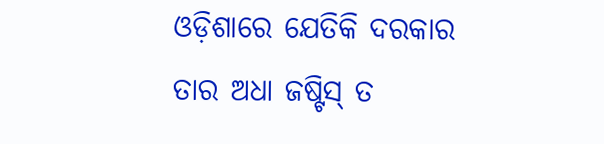ଓଡ଼ିଶାରେ ଯେତିକି ଦରକାର ତାର ଅଧା ଜଷ୍ଟିସ୍ ତ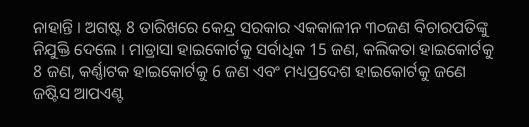ନାହାନ୍ତି । ଅଗଷ୍ଟ 8 ତାରିଖରେ କେନ୍ଦ୍ର ସରକାର ଏକକାଳୀନ ୩୦ଜଣ ବିଚାରପତିଙ୍କୁ ନିଯୁକ୍ତି ଦେଲେ । ମାଡ୍ରାସା ହାଇକୋର୍ଟକୁ ସର୍ବାଧିକ 15 ଜଣ, କଲିକତା ହାଇକୋର୍ଟକୁ 8 ଜଣ, କର୍ଣ୍ଣାଟକ ହାଇକୋର୍ଟକୁ 6 ଜଣ ଏବଂ ମଧ୍ୟପ୍ରଦେଶ ହାଇକୋର୍ଟକୁ ଜଣେ ଜଷ୍ଟିସ ଆପଏଣ୍ଟ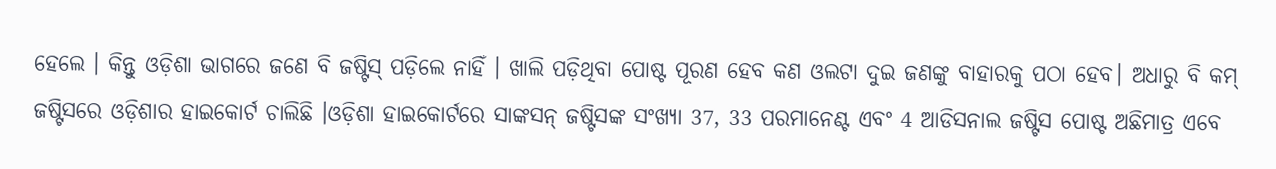ହେଲେ । କିନ୍ତୁ ଓଡ଼ିଶା ଭାଗରେ ଜଣେ ବି ଜଷ୍ଟିସ୍ ପଡ଼ିଲେ ନାହିଁ । ଖାଲି ପଡ଼ିଥିବା ପୋଷ୍ଟ ପୂରଣ ହେବ କଣ ଓଲଟା ଦୁଇ ଜଣଙ୍କୁ ବାହାରକୁ ପଠା ହେବ। ଅଧାରୁ ବି କମ୍ ଜଷ୍ଟିସରେ ଓଡ଼ିଶାର ହାଇକୋର୍ଟ ଚାଲିଛି ।ଓଡ଼ିଶା ହାଇକୋର୍ଟରେ ସାଙ୍କସନ୍ ଜଷ୍ଟିସଙ୍କ ସଂଖ୍ୟା 37, 33 ପରମାନେଣ୍ଟ ଏବଂ 4 ଆଡିସନାଲ ଜଷ୍ଟିସ ପୋଷ୍ଟ ଅଛିମାତ୍ର ଏବେ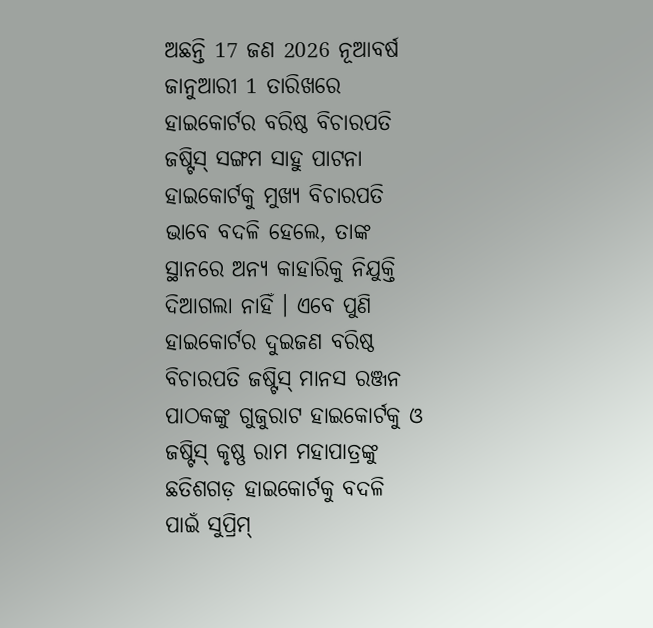ଅଛନ୍ତି 17 ଜଣ 2026 ନୂଆବର୍ଷ ଜାନୁଆରୀ 1 ତାରିଖରେ ହାଇକୋର୍ଟର ବରିଷ୍ଠ ବିଚାରପତି ଜଷ୍ଟିସ୍ ସଙ୍ଗମ ସାହୁ ପାଟନା ହାଇକୋର୍ଟକୁ ମୁଖ୍ୟ ବିଚାରପତି ଭାବେ ବଦଳି ହେଲେ, ତାଙ୍କ ସ୍ଥାନରେ ଅନ୍ୟ କାହାରିକୁ ନିଯୁକ୍ତି ଦିଆଗଲା ନାହିଁ । ଏବେ ପୁଣି ହାଇକୋର୍ଟର ଦୁଇଜଣ ବରିଷ୍ଠ ବିଚାରପତି ଜଷ୍ଟିସ୍ ମାନସ ରଞ୍ଜନ ପାଠକଙ୍କୁ ଗୁଜୁରାଟ ହାଇକୋର୍ଟକୁ ଓ ଜଷ୍ଟିସ୍ କୃଷ୍ଣ ରାମ ମହାପାତ୍ରଙ୍କୁ ଛତିଶଗଡ଼ ହାଇକୋର୍ଟକୁ ବଦଳି ପାଇଁ ସୁପ୍ରିମ୍‌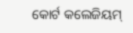କୋର୍ଟ କଲେଜିୟମ୍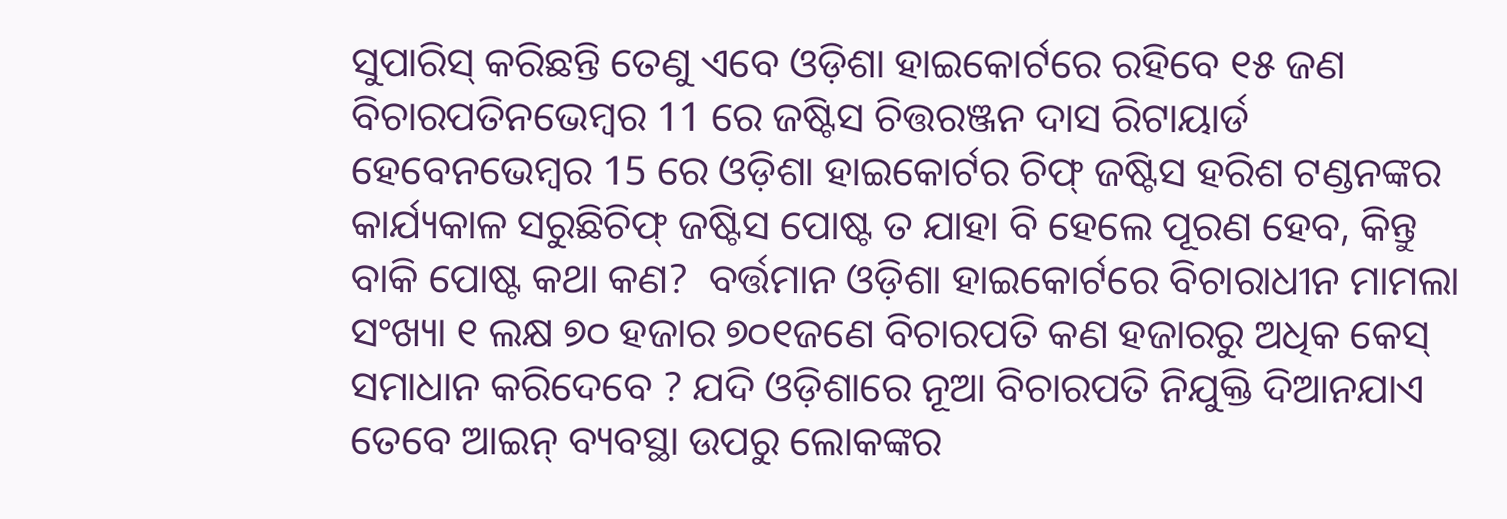ସୁପାରିସ୍ କରିଛନ୍ତି ତେଣୁ ଏବେ ଓଡ଼ିଶା ହାଇକୋର୍ଟରେ ରହିବେ ୧୫ ଜଣ ବିଚାରପତିନଭେମ୍ବର 11 ରେ ଜଷ୍ଟିସ ଚିତ୍ତରଞ୍ଜନ ଦାସ ରିଟାୟାର୍ଡ ହେବେନଭେମ୍ବର 15 ରେ ଓଡ଼ିଶା ହାଇକୋର୍ଟର ଚିଫ୍ ଜଷ୍ଟିସ ହରିଶ ଟଣ୍ଡନଙ୍କର କାର୍ଯ୍ୟକାଳ ସରୁଛିଚିଫ୍ ଜଷ୍ଟିସ ପୋଷ୍ଟ ତ ଯାହା ବି ହେଲେ ପୂରଣ ହେବ, କିନ୍ତୁ ବାକି ପୋଷ୍ଟ କଥା କଣ?  ବର୍ତ୍ତମାନ ଓଡ଼ିଶା ହାଇକୋର୍ଟରେ ବିଚାରାଧୀନ ମାମଲା ସଂଖ୍ୟା ୧ ଲକ୍ଷ ୭୦ ହଜାର ୭୦୧ଜଣେ ବିଚାରପତି କଣ ହଜାରରୁ ଅଧିକ କେସ୍ ସମାଧାନ କରିଦେବେ ? ଯଦି ଓଡ଼ିଶାରେ ନୂଆ ବିଚାରପତି ନିଯୁକ୍ତି ଦିଆନଯାଏ ତେବେ ଆଇନ୍ ବ୍ୟବସ୍ଥା ଉପରୁ ଲୋକଙ୍କର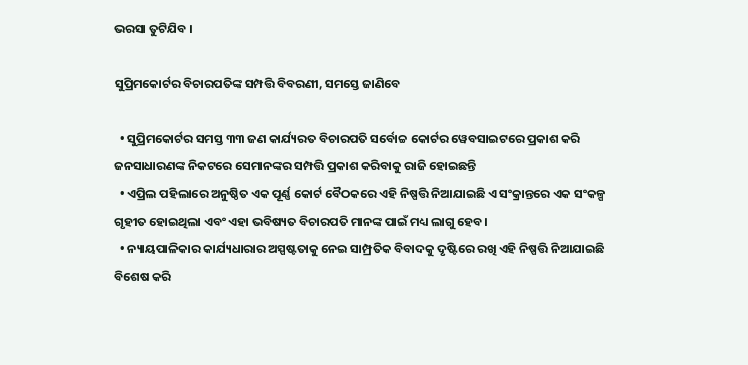ଭରସା ତୁଟିଯିବ ।

ସୁପ୍ରିମକୋର୍ଟର ବିଚାରପତିଙ୍କ ସମ୍ପତ୍ତି ବିବରଣୀ, ସମସ୍ତେ ଜାଣିବେ

  • ସୁପ୍ରିମକୋର୍ଟର ସମସ୍ତ ୩୩ ଜଣ କାର୍ଯ୍ୟରତ ବିଚାରପତି ସର୍ବୋଚ୍ଚ କୋର୍ଟର ୱେବସାଇଟରେ ପ୍ରକାଶ କରି ଜନସାଧାରଣଙ୍କ ନିକଟରେ ସେମାନଙ୍କର ସମ୍ପତ୍ତି ପ୍ରକାଶ କରିବାକୁ ରାଜି ହୋଇଛନ୍ତି
  • ଏପ୍ରିଲ ପହିଲାରେ ଅନୁଷ୍ଠିତ ଏକ ପୂର୍ଣ୍ଣ କୋର୍ଟ ବୈଠକରେ ଏହି ନିଷ୍ପତ୍ତି ନିଆଯାଇଛି ଏ ସଂକ୍ରାନ୍ତରେ ଏକ ସଂକଳ୍ପ ଗୃହୀତ ହୋଇଥିଲା ଏବଂ ଏହା ଭବିଷ୍ୟତ ବିଚାରପତି ମାନଙ୍କ ପାଇଁ ମଧ୍ୟ ଲାଗୁ ହେବ।
  • ନ୍ୟାୟପାଳିକାର କାର୍ଯ୍ୟଧାରାର ଅସ୍ପଷ୍ଟତାକୁ ନେଇ ସାମ୍ପ୍ରତିକ ବିବାଦକୁ ଦୃଷ୍ଟିରେ ରଖି ଏହି ନିଷ୍ପତ୍ତି ନିଆଯାଇଛି ବିଶେଷ କରି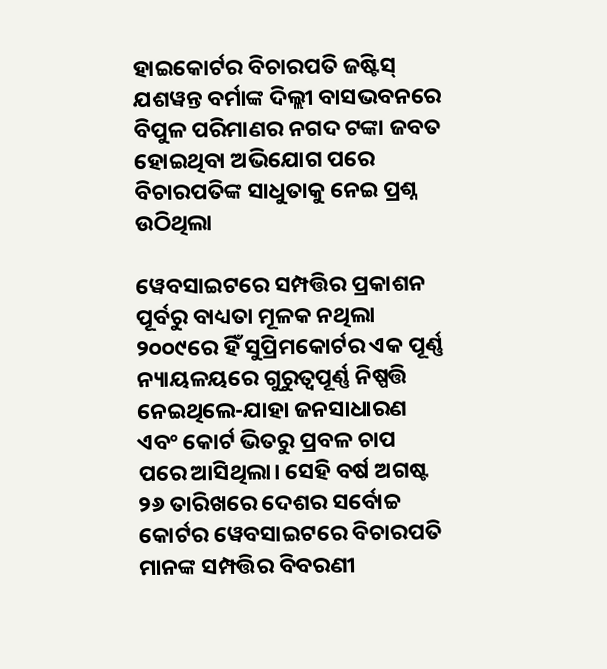ହାଇକୋର୍ଟର ବିଚାରପତି ଜଷ୍ଟିସ୍ ଯଶୱନ୍ତ ବର୍ମାଙ୍କ ଦିଲ୍ଲୀ ବାସଭବନରେ ବିପୁଳ ପରିମାଣର ନଗଦ ଟଙ୍କା ଜବତ ହୋଇଥିବା ଅଭିଯୋଗ ପରେ ବିଚାରପତିଙ୍କ ସାଧୁତାକୁ ନେଇ ପ୍ରଶ୍ନ ଉଠିଥିଲା

ୱେବସାଇଟରେ ସମ୍ପତ୍ତିର ପ୍ରକାଶନ ପୂର୍ବରୁ ବାଧ୍ୟତା ମୂଳକ ନଥିଲା
୨୦୦୯ରେ ହିଁ ସୁପ୍ରିମକୋର୍ଟର ଏକ ପୂର୍ଣ୍ଣ ନ୍ୟାୟଳୟରେ ଗୁରୁତ୍ୱପୂର୍ଣ୍ଣ ନିଷ୍ପତ୍ତି ନେଇଥିଲେ-ଯାହା ଜନସାଧାରଣ ଏବଂ କୋର୍ଟ ଭିତରୁ ପ୍ରବଳ ଚାପ ପରେ ଆସିଥିଲା। ସେହି ବର୍ଷ ଅଗଷ୍ଟ ୨୬ ତାରିଖରେ ଦେଶର ସର୍ବୋଚ୍ଚ କୋର୍ଟର ୱେବସାଇଟରେ ବିଚାରପତି ମାନଙ୍କ ସମ୍ପତ୍ତିର ବିବରଣୀ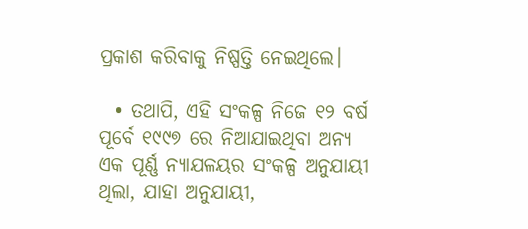ପ୍ରକାଶ କରିବାକୁ ନିଷ୍ପତ୍ତି ନେଇଥିଲେ।

  • ତଥାପି, ଏହି ସଂକଳ୍ପ ନିଜେ ୧୨ ବର୍ଷ ପୂର୍ବେ ୧୯୯୭ ରେ ନିଆଯାଇଥିବା ଅନ୍ୟ ଏକ ପୂର୍ଣ୍ଣ ନ୍ୟାଯଳୟର ସଂକଳ୍ପ ଅନୁଯାୟୀ ଥିଲା, ଯାହା ଅନୁଯାୟୀ,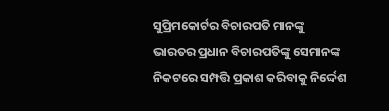ସୁପ୍ରିମକୋର୍ଟର ବିଚାରପତି ମାନଙ୍କୁ ଭାରତର ପ୍ରଧାନ ବିଚାରପତିଙ୍କୁ ସେମାନଙ୍କ ନିକଟରେ ସମ୍ପତ୍ତି ପ୍ରକାଶ କରିବାକୁ ନିର୍ଦ୍ଦେଶ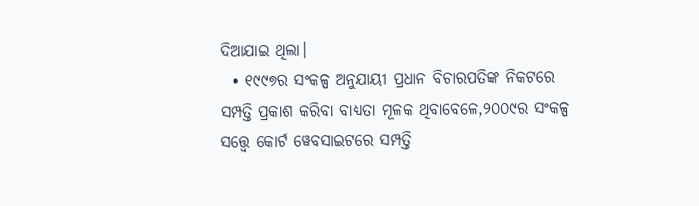ଦିଆଯାଇ ଥିଲା।
  • ୧୯୯୭ର ସଂକଳ୍ପ ଅନୁଯାୟୀ ପ୍ରଧାନ ବିଚାରପତିଙ୍କ ନିକଟରେ ସମ୍ପତ୍ତି ପ୍ରକାଶ କରିବା ବାଧ୍ୟତା ମୂଳକ ଥିବାବେଳେ,୨୦୦୯ର ସଂକଳ୍ପ ସତ୍ତ୍ୱେ କୋର୍ଟ ୱେବସାଇଟରେ ସମ୍ପତ୍ତି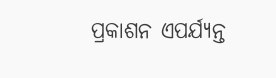ପ୍ରକାଶନ ଏପର୍ଯ୍ୟନ୍ତ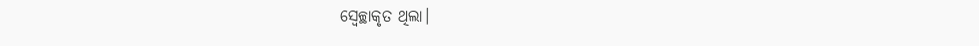ସ୍ୱେଚ୍ଛାକୃତ ଥିଲା।